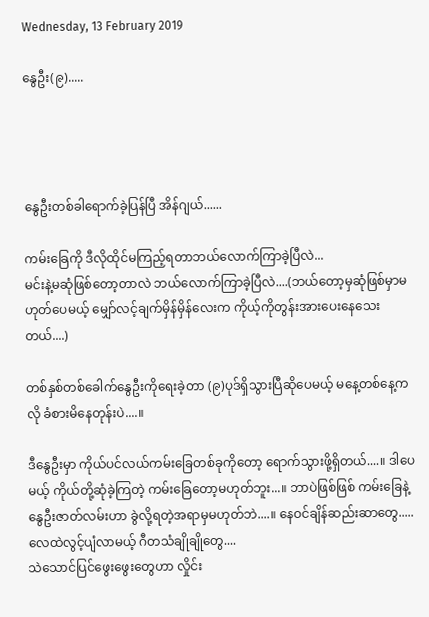Wednesday, 13 February 2019

နွေဦး(၉).....




နွေဦးတစ်ခါရောက်ခဲ့ပြန်ပြီ အိန်ဂျယ်......

ကမ်းခြေကို ဒီလိုထိုင်မကြည့်ရတာဘယ်လောက်ကြာခဲ့ပြီလဲ...
မင်းနဲ့မဆုံဖြစ်တော့တာလဲ ဘယ်လောက်ကြာခဲ့ပြီလဲ....(ဘယ်တော့မှဆုံဖြစ်မှာမဟုတ်ပေမယ့် မျှော်လင့်ချက်မှိန်မှိန်လေးက ကိုယ့်ကိုတွန်းအားပေးနေသေးတယ်....)

တစ်နှစ်တစ်ခေါက်နွေဦးကိုရေးခဲ့တာ (၉)ပုဒ်ရှိသွားပြီဆိုပေမယ့် မနေ့တစ်နေ့ကလို ခံစားမိနေတုန်းပဲ....။

ဒီနွေဦးမှာ ကိုယ်ပင်လယ်ကမ်းခြေတစ်ခုကိုတော့ ရောက်သွားဖို့ရှိတယ်....။ ဒါပေမယ့် ကိုယ်တို့ဆုံခဲ့ကြတဲ့ ကမ်းခြေတော့မဟုတ်ဘူး...။ ဘာပဲဖြစ်ဖြစ် ကမ်းခြေနဲ့နွေဦးဇာတ်လမ်းဟာ ခွဲလို့ရတဲ့အရာမှမဟုတ်ဘဲ....။ နေဝင်ချိန်ဆည်းဆာတွေ.....
လေထဲလွင့်ပျံလာမယ့် ဂီတသံချိုချိုတွေ....
သဲသောင်ပြင်ဖွေးဖွေးတွေဟာ လှိုင်း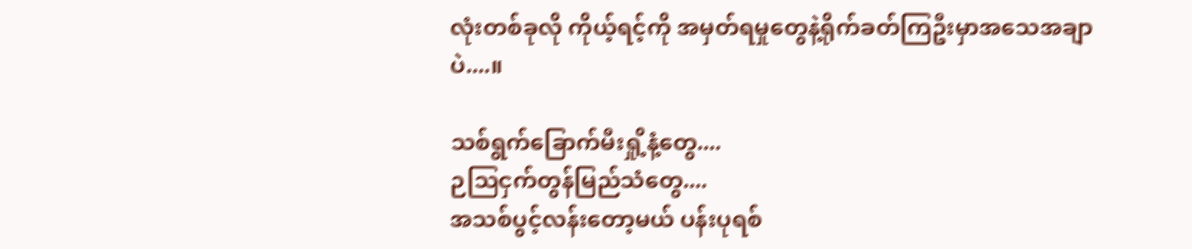လုံးတစ်ခုလို ကိုယ့်ရင့်ကို အမှတ်ရမှုတွေနဲ့ရိုက်ခတ်ကြဦးမှာအသေအချာပဲ....။

သစ်ရွက်ခြောက်မီးရှို့နံ့တွေ....
ဉဩငှက်တွန်မြည်သံတွေ....
အသစ်ပွင့်လန်းတော့မယ် ပန်းပုရစ်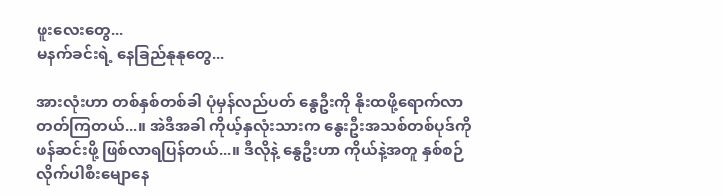ဖူးလေးတွေ...
မနက်ခင်းရဲ့ နေခြည်နုနုတွေ...

အားလုံးဟာ တစ်နှစ်တစ်ခါ ပုံမှန်လည်ပတ် နွေဦးကို နိုးထဖို့ရောက်လာတတ်ကြတယ်...။ အဲဒီအခါ ကိုယ့်နှလုံးသားက နွေးဦးအသစ်တစ်ပုဒ်ကို ဖန်ဆင်းဖို့ ဖြစ်လာရပြန်တယ်...။ ဒီလိုနဲ့ နွေဦးဟာ ကိုယ်နဲ့အတူ နှစ်စဉ်လိုက်ပါစီးမျောနေ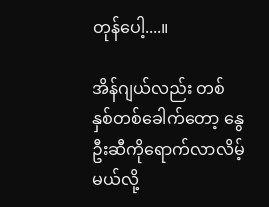တုန်ပေါ့....။

အိန်ဂျယ်လည်း တစ်နှစ်တစ်ခေါက်တော့ နွေဦးဆီကိုရောက်လာလိမ့်မယ်လို့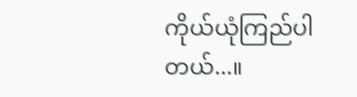ကိုယ်ယုံကြည်ပါတယ်...။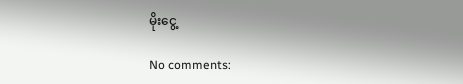မိုးငွေ့

No comments: